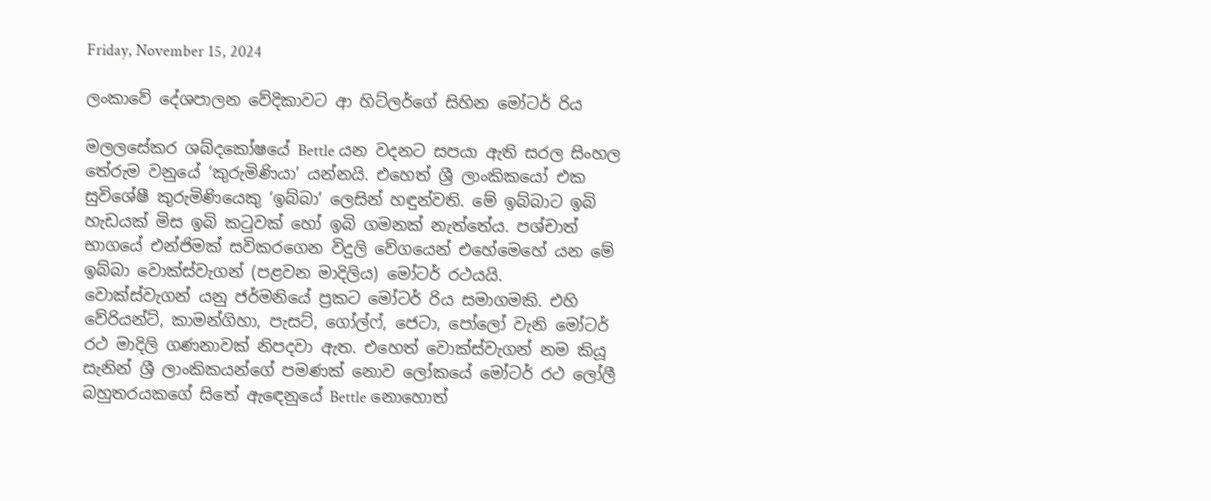Friday, November 15, 2024

ලංකාවේ දේශපාලන වේදිකාවට ආ හිට්ලර්ගේ සිහින මෝටර් රිය

මලලසේකර ශබ්දකෝෂයේ Bettle යන වදනට සපයා ඇති සරල සිංහල තේරුම වනුයේ ‘කුරුමිණියා’ යන්නයි. එහෙත් ශ්‍රී ලාංකිකයෝ එක සුවිශේෂී කුරුමිණියෙකු ‘ඉබ්බා’ ලෙසින් හඳුන්වති. මේ ඉබ්බාට ඉබි හැඩයක් මිස ඉබි කටුවක් හෝ ඉබි ගමනක් නැත්තේය. පශ්චාත් භාගයේ එන්ජිමක් සවිකරගෙන විදුලි වේගයෙන් එහේමෙහේ යන මේ ඉබ්බා වොක්ස්වැගන් (පළවන මාදිලිය) මෝටර් රථයයි.
වොක්ස්වැගන් යනු ජර්මනියේ ප්‍රකට මෝටර් රිය සමාගමකි. එහි වේරියන්ට්, කාමන්ගිහා, පැසට්, ගෝල්ෆ්, ජෙටා, පෝලෝ වැනි මෝටර් රථ මාදිලි ගණනාවක් නිපදවා ඇත. එහෙත් වොක්ස්වැගන් නම කියූ සැනින් ශ්‍රී ලාංකිකයන්ගේ පමණක් නොව ලෝකයේ මෝටර් රථ ලෝලී බහුතරයකගේ සිතේ ඇඳෙනුයේ Bettle නොහොත්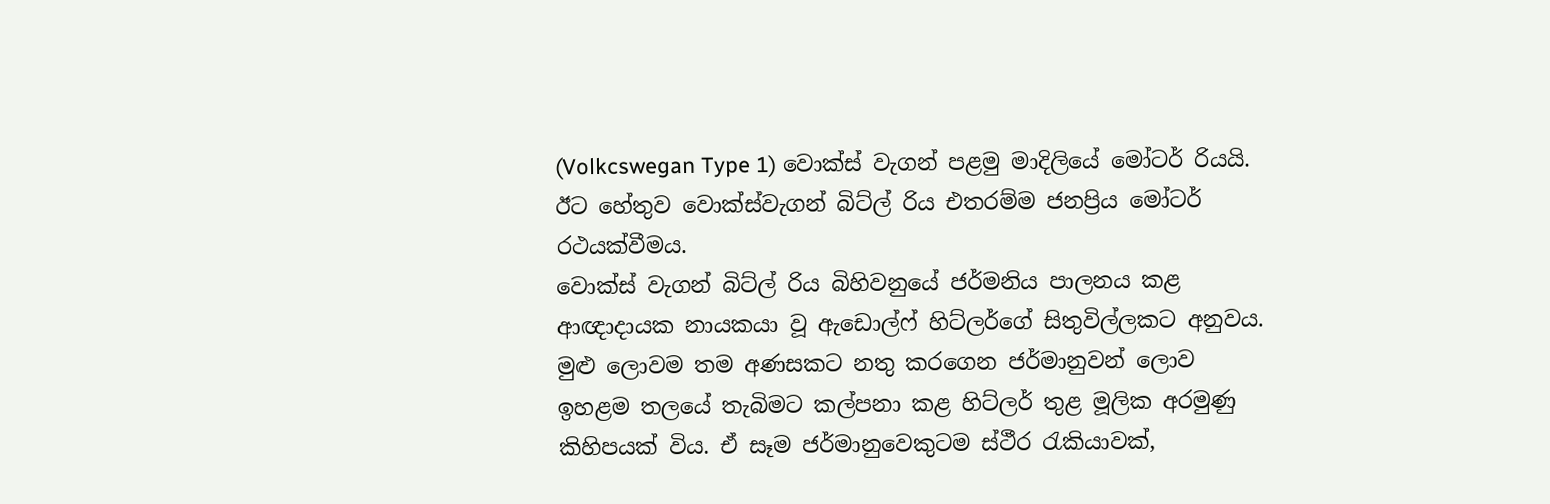(Volkcswegan Type 1) වොක්ස් වැගන් පළමු මාදිලියේ මෝටර් රියයි. ඊට හේතුව වොක්ස්වැගන් බිට්ල් රිය එතරම්ම ජනප්‍රිය මෝටර් රථයක්වීමය.
වොක්ස් වැගන් බිට්ල් රිය බිහිවනුයේ ජර්මනිය පාලනය කළ ආඥාදායක නායකයා වූ ඇඩොල්ෆ් හිට්ලර්ගේ සිතුවිල්ලකට අනුවය. මුළු ලොවම තම අණසකට නතු කරගෙන ජර්මානුවන් ලොව ඉහළම තලයේ තැබිමට කල්පනා කළ හිට්ලර් තුළ මූලික අරමුණු කිහිපයක් විය. ඒ සෑම ජර්මානුවෙකුටම ස්ථීර රැකියාවක්,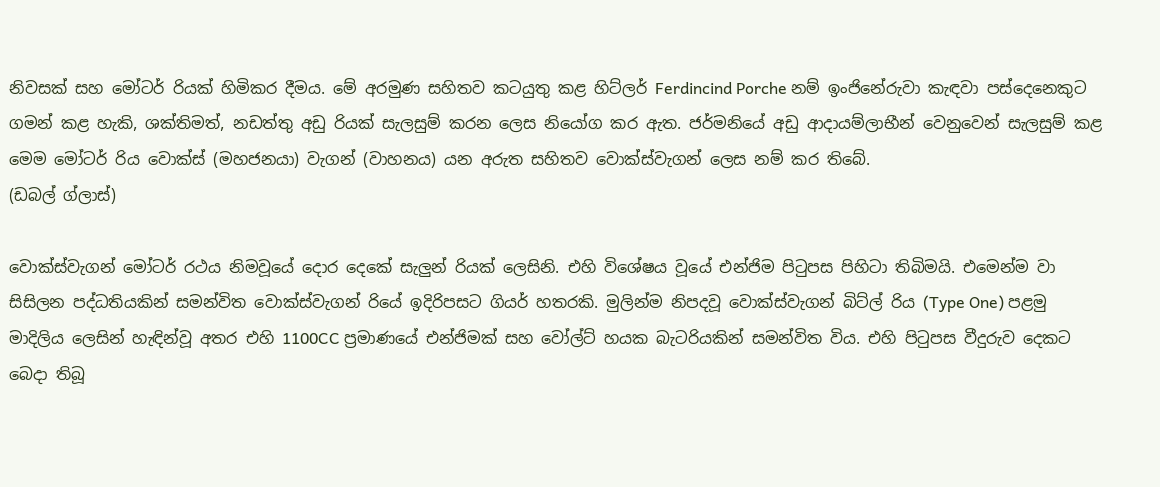නිවසක් සහ මෝටර් රියක් හිමිකර දීමය. මේ අරමුණ සහිතව කටයුතු කළ හිට්ලර් Ferdincind Porche නම් ඉංජිනේරුවා කැඳවා පස්දෙනෙකුට ගමන් කළ හැකි, ශක්තිමත්, නඩත්තු අඩු රියක් සැලසුම් කරන ලෙස නියෝග කර ඇත. ජර්මනියේ අඩු ආදායම්ලාභීන් වෙනුවෙන් සැලසුම් කළ මෙම මෝටර් රිය වොක්ස් (මහජනයා) වැගන් (වාහනය) යන අරුත සහිතව වොක්ස්වැගන් ලෙස නම් කර තිබේ.                                            (ඩබල් ග්ලාස්)

වොක්ස්වැගන් මෝටර් රථය නිමවූයේ දොර දෙකේ සැලුන් රියක් ලෙසිනි. එහි විශේෂය වූයේ එන්ජිම පිටුපස පිහිටා තිබිමයි. එමෙන්ම වා සිසිලන පද්ධතියකින් සමන්විත වොක්ස්වැගන් රියේ ඉදිරිපසට ගියර් හතරකි. මුලින්ම නිපදවූ වොක්ස්වැගන් බිට්ල් රිය (Type One) පළමු මාදිලිය ලෙසින් හැඳින්වූ අතර එහි 1100CC ප්‍රමාණයේ එන්ජිමක් සහ වෝල්ට් හයක බැටරියකින් සමන්විත විය. එහි පිටුපස වීදුරුව දෙකට බෙදා තිබූ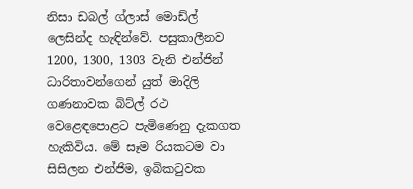නිසා ඩබල් ග්ලාස් මොඩ්ල් ලෙසින්ද හැඳින්වේ. පසුකාලීනව 1200, 1300, 1303 වැනි එන්ජින් ධාරිතාවන්ගෙන් යුත් මාදිලි ගණනාවක බිට්ල් රථ වෙළෙඳ‍පොළට පැමිණෙනු දැකගත හැකිවිය. මේ සෑම රියකටම වා සිසිලන එන්ජිම, ඉබිකටුවක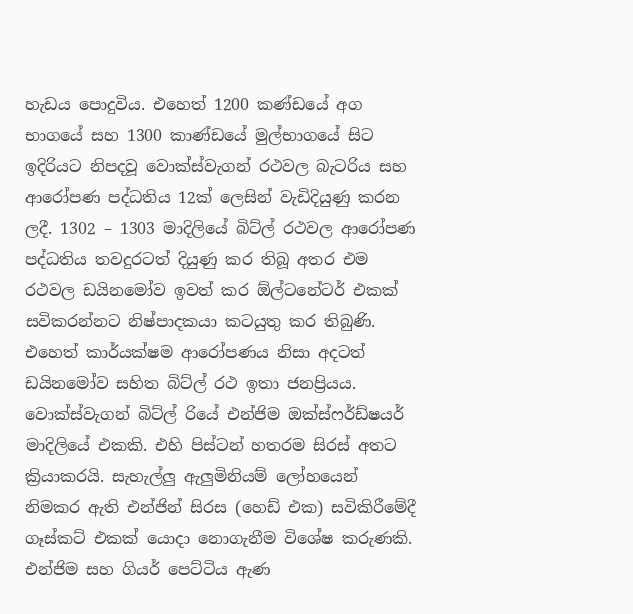හැඩය ‍පොදුවිය. එහෙත් 1200 කණ්ඩයේ අග භාගයේ සහ 1300 කාණ්ඩයේ මුල්භාගයේ සිට ඉදිරියට නිපදවූ වොක්ස්වැගන් රථවල බැටරිය සහ ආරෝපණ පද්ධතිය 12ක් ලෙසින් වැඩිදියුණු කරන ලදී. 1302 – 1303 මාදිලියේ බිට්ල් රථවල ආරෝපණ පද්ධතිය තවදුරටත් දියුණු කර තිබූ අතර එම රථවල ඩයිනමෝව ඉවත් කර ඕල්ටනේටර් එකක් සවිකරන්නට නිෂ්පාදකයා කටයුතු කර තිබුණි. එහෙත් කාර්යක්ෂම ආරෝපණය නිසා අදටත් ඩයිනමෝව සහිත බිට්ල් රථ ඉතා ජනප්‍රියය.
වොක්ස්වැගන් බිට්ල් රියේ එන්ජිම ඔක්ස්ෆර්ඩ්ෂයර් මාදිලියේ එකකි. එහි පිස්ටන් හතරම සිරස් අතට ක්‍රියාකරයි. සැහැල්ලු ඇලුමිනියම් ලෝහයෙන් නිමකර ඇති එන්ජින් සිරස (හෙඩ් එක) සවිකිරීමේදී ගෑස්කට් එකක් යොදා නොගැනීම විශේෂ කරුණකි. එන්ජිම සහ ගියර් පෙට්ටිය ඇණ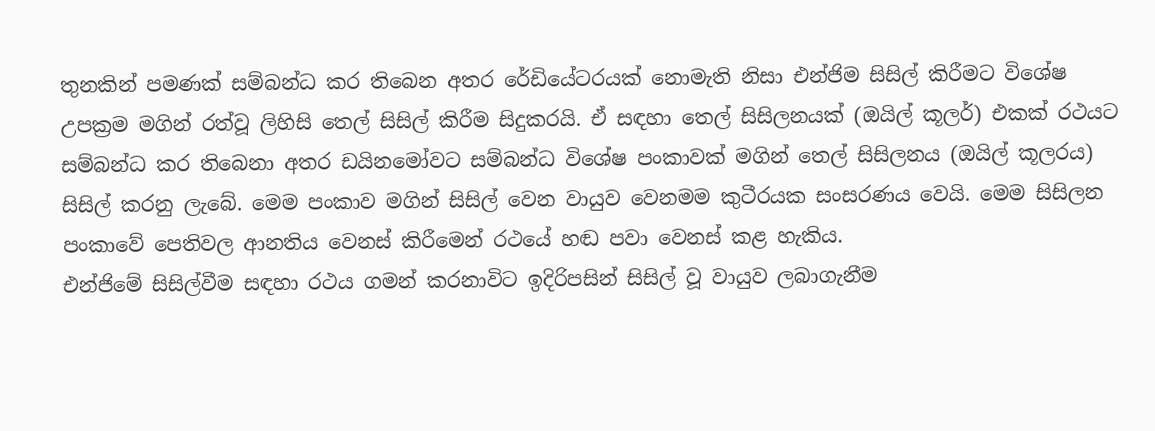තුනකින් පමණක් සම්බන්ධ කර තිබෙන අතර රේඩියේටරයක් නොමැති නිසා එන්ජිම සිසිල් කිරීමට විශේෂ උපක්‍රම මගින් රත්වූ ලිහිසි තෙල් සිසිල් කිරීම සිදුකරයි. ඒ සඳහා තෙල් සිසිලනයක් (ඔයිල් කූලර්) එකක් රථයට සම්බන්ධ කර තිබෙනා අතර ඩයිනමෝවට සම්බන්ධ විශේෂ පංකාවක් මගින් තෙල් සිසිලනය (ඔයිල් කූලරය) සිසිල් කරනු ලැබේ. මෙම පංකාව මගින් සිසිල් වෙන වායුව වෙනමම කුටීරයක සංසරණය වෙයි. මෙම සිසිලන පංකාවේ පෙතිවල ආනතිය වෙනස් කිරීමෙන් රථයේ හඬ පවා වෙනස් කළ හැකිය.
එන්ජිමේ සිසිල්වීම සඳහා රථය ගමන් කරනාවිට ඉදිරිපසින් සිසිල් වූ වායුව ලබාගැනීම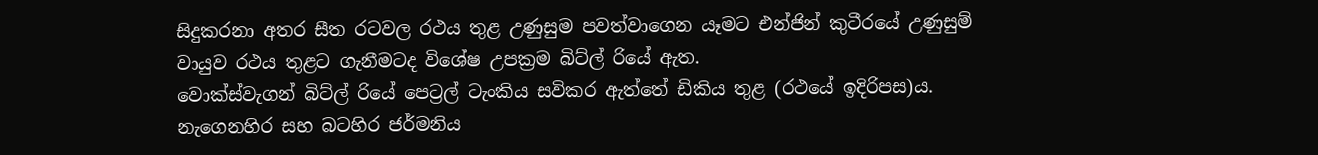සිදුකරනා අතර සීත රටවල රථය තුළ උණුසුම පවත්වාගෙන යෑමට එන්ජින් කුටීරයේ උණුසුම් වායුව රථය තුළට ගැනීමටද විශේෂ උපක්‍රම බිට්ල් රියේ ඇත.
වොක්ස්වැගන් බිට්ල් රියේ පෙට්‍රල් ටැංකිය සවිකර ඇත්තේ ඩිකිය තුළ (රථයේ ඉදිරිපස)ය. නැගෙනහිර සහ බටහිර ජර්මනිය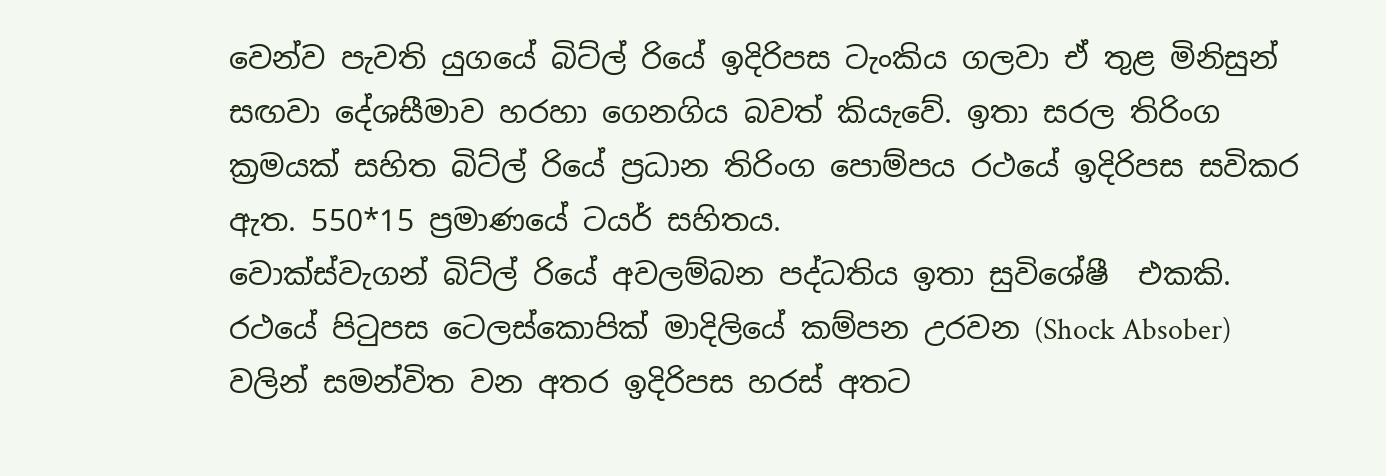වෙන්ව පැවති යුගයේ බිට්ල් රියේ ඉදිරිපස ටැංකිය ගලවා ඒ තුළ මිනිසුන් සඟවා දේශසීමාව හරහා ගෙනගිය බවත් කියැවේ. ඉතා සරල තිරිංග ක්‍රමයක් සහිත බිට්ල් රියේ ප්‍රධාන තිරිංග ‍පොම්පය රථයේ ඉදිරිපස සවිකර ඇත. 550*15 ප්‍රමාණයේ ටයර් සහිතය.
වොක්ස්වැගන් බිට්ල් රියේ අවලම්බන පද්ධතිය ඉතා සුවිශේෂී  එකකි. රථයේ පිටුපස ටෙලස්කොපික් මාදිලියේ කම්පන උරවන (Shock Absober) වලින් සමන්විත වන අතර ඉදිරිපස හරස් අතට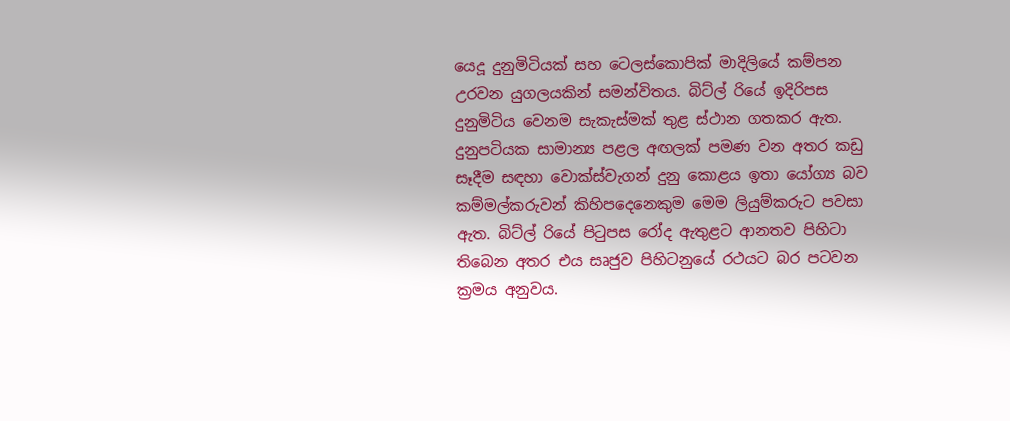යෙදූ දුනුමිටියක් සහ ටෙලස්කොපික් මාදිලියේ කම්පන උරවන යුගලයකින් සමන්විතය. බිට්ල් රියේ ඉදිරිපස දුනුමිටිය වෙනම සැකැස්මක් තුළ ස්ථාන ගතකර ඇත. දුනුපටියක සාමාන්‍ය පළල අඟලක් පමණ වන අතර කඩු සෑදීම සඳහා වොක්ස්වැගන් දුනු කොළය ඉතා යෝග්‍ය බව කම්මල්කරුවන් කිහිපදෙනෙකුම මෙම ලියුම්කරුට පවසා ඇත. බිට්ල් රියේ පිටුපස රෝද ඇතුළට ආනතව පිහිටා තිබෙන අතර එය සෘජුව පිහිටනුයේ රථයට බර පටවන ක්‍රමය අනුවය.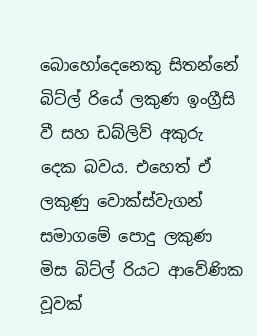බොහෝදෙනෙකු සිතන්නේ බිට්ල් රියේ ලකුණ ඉංග්‍රීසි වී සහ ඩබ්ලිව් අකුරු දෙක බවය. එහෙත් ඒ ලකුණු වොක්ස්වැගන් සමාගමේ ‍පොදු ලකුණ මිස බිට්ල් රියට ආවේණික වූවක්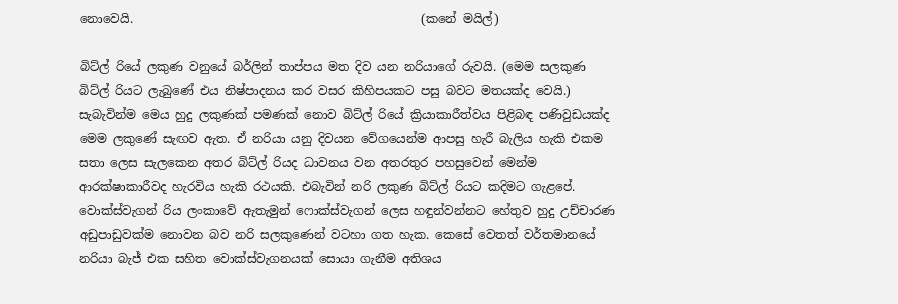නොවෙයි.                                                (කනේ මයිල්)

බිට්ල් රියේ ලකුණ වනුයේ බර්ලින් තාප්පය මත දිව යන නරියාගේ රුවයි. (මෙම සලකුණ බිට්ල් රියට ලැබුණේ එය නිෂ්පාදනය කර වසර කිහිපයකට පසු බවට මතයක්ද වෙයි.) සැබැවින්ම මෙය හුදු ලකුණක් පමණක් නොව බිට්ල් රියේ ක්‍රියාකාරීත්වය පිළිබඳ පණිවුඩයක්ද මෙම ලකුණේ සැඟව ඇත. ඒ නරියා යනු දිවයන වේගයෙන්ම ආපසු හැරී බැලිය හැකි එකම සතා ලෙස සැලකෙන අතර බිට්ල් රියද ධාවනය වන අතරතුර පහසුවෙන් මෙන්ම ආරක්ෂාකාරීවද හැරවිය හැකි රථයකි. එබැවින් නරි ලකුණ බිට්ල් රියට කදිමට ගැළපේ.
වොක්ස්වැගන් රිය ලංකාවේ ඇතැමුන් ෆොක්ස්වැගන් ලෙස හඳුන්වන්නට හේතුව හුදු උච්චාරණ අඩුපාඩුවක්ම නොවන බව නරි සලකුණෙන් වටහා ගත හැක. කෙසේ වෙතත් වර්තමානයේ නරියා බැජ් එක සහිත වොක්ස්වැගනයක් සොයා ගැනීම අතිශය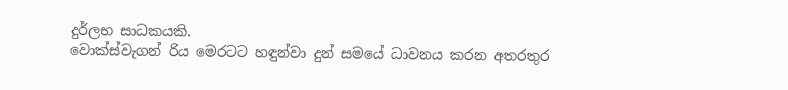දුර්ලභ සාධකයකි.
වොක්ස්වැගන් රිය මෙරටට හඳුන්වා දුන් සමයේ ධාවනය කරන අතරතුර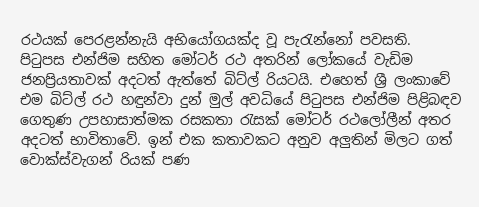රථයක් පෙරළන්නැයි අභියෝගයක්ද වූ පැරැන්නෝ පවසති.
පිටුපස එන්ජිම සහිත මෝටර් රථ අතරින් ලෝකයේ වැඩිම ජනප්‍රියතාවක් අදටත් ඇත්තේ බිට්ල් රියටයි. එහෙත් ශ්‍රී ලංකාවේ එම බිට්ල් රථ හඳුන්වා දුන් මුල් අවධියේ පිටුපස එන්ජිම පිළිබඳව ගෙතුණ උපහාසාත්මක රසකතා රැසක් මෝටර් රථලෝලීන් අතර අදටත් භාවිතාවේ. ඉන් එක කතාවකට අනුව අලුතින් මිලට ගත් වොක්ස්වැගන් රියක් පණ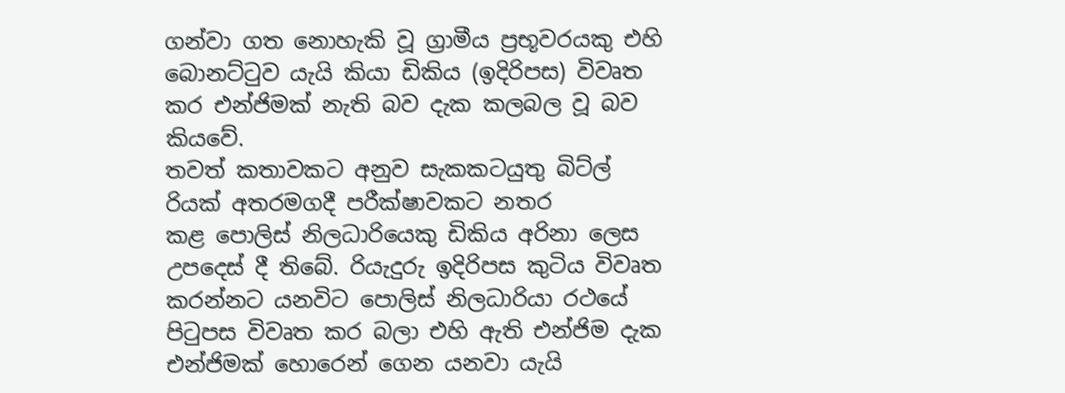ගන්වා ගත නොහැකි වූ ග්‍රාමීය ප්‍රභූවරයකු එහි බොනට්ටුව යැයි කියා ඩිකිය (ඉදිරිපස) විවෘත කර එන්ජිමක් නැති බව දැක කලබල වූ බව කියවේ.
තවත් කතාවකට අනුව සැකකටයුතු බිට්ල් රියක් අතරමගදී පරීක්ෂාවකට නතර කළ ‍පොලිස් නිලධාරියෙකු ඩිකිය අරිනා ලෙස උපදෙස් දී තිබේ. රියැදුරු ඉදිරිපස කුටිය විවෘත කරන්නට යනවිට ‍පොලිස් නිලධාරියා රථයේ පිටුපස විවෘත කර බලා එහි ඇති එන්ජිම දැක එන්ජිමක් හොරෙන් ගෙන යනවා යැයි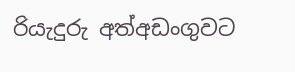රියැදුරු අත්අඩංගුවට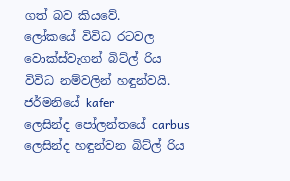ගත් බව කියවේ.
ලෝකයේ විවිධ රටවල වොක්ස්වැගන් බිට්ල් රිය විවිධ නම්වලින් හඳුන්වයි. ජර්මනියේ kafer ලෙසින්ද ‍පෝලන්තයේ carbus ලෙසින්ද හඳුන්වන බිට්ල් රිය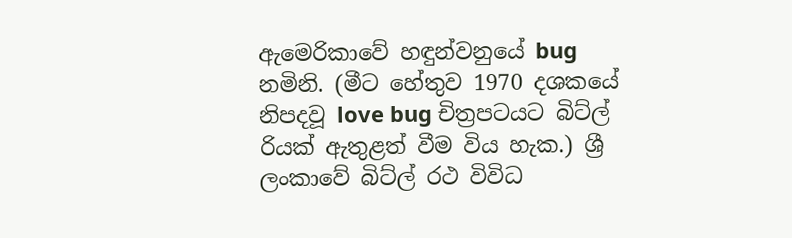ඇමෙරිකාවේ හඳුන්වනුයේ bug  නමිනි. (මීට හේතුව 1970 දශකයේ නිපදවූ love bug චිත්‍රපටයට බිට්ල් රියක් ඇතුළත් වීම විය හැක.) ශ්‍රී ලංකාවේ බිට්ල් රථ විවිධ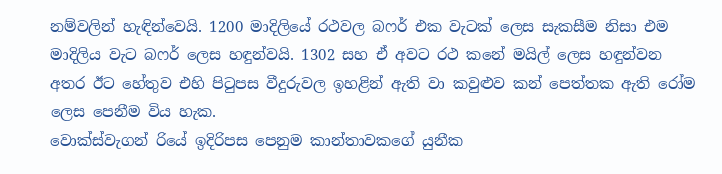නම්වලින් හැඳින්වෙයි. 1200 මාදිලියේ රථවල බෆර් එක වැටක් ලෙස සැකසීම නිසා එම මාදිලිය වැට බෆර් ලෙස හඳුන්වයි. 1302 සහ ඒ අවට රථ කනේ මයිල් ලෙස හඳුන්වන අතර ඊට හේතුව එහි පිටුපස වීදුරුවල ඉහළින් ඇති වා කවුළුව කන් පෙත්තක ඇති රෝම ලෙස පෙනීම විය හැක.
වොක්ස්වැගන් රියේ ඉදිරිපස පෙනුම කාන්තාවකගේ යුනීක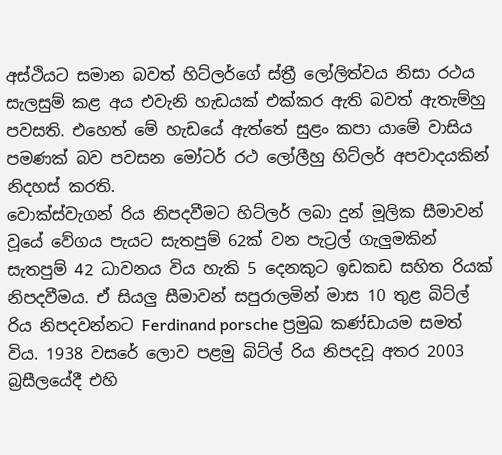අස්ථියට සමාන බවත් හිට්ලර්ගේ ස්ත්‍රී ලෝලිත්වය නිසා රථය සැලසුම් කළ අය එවැනි හැඩයක් එක්කර ඇති බවත් ඇතැම්හු පවසති. එහෙත් මේ හැඩයේ ඇත්තේ සුළං කපා යාමේ වාසිය පමණක් බව පවසන මෝටර් රථ ලෝලීහු හිට්ලර් අපවාදයකින් නිදහස් කරති.
වොක්ස්වැගන් රිය නිපදවීමට හිට්ලර් ලබා දුන් මූලික සීමාවන් වූයේ වේගය පැයට සැතපුම් 62ක් වන පැට්‍රල් ගැලුමකින් සැතපුම් 42 ධාවනය විය හැකි 5 දෙනකුට ඉඩකඩ සහිත රියක් නිපදවීමය. ඒ සියලු සීමාවන් සපුරාලමින් මාස 10 තුළ බිට්ල් රිය නිපදවන්නට Ferdinand porsche ප්‍රමුඛ කණ්ඩායම සමත් විය. 1938 වසරේ ලොව පළමු බිට්ල් රිය නිපදවූ අතර 2003 බ්‍රසීලයේදී එහි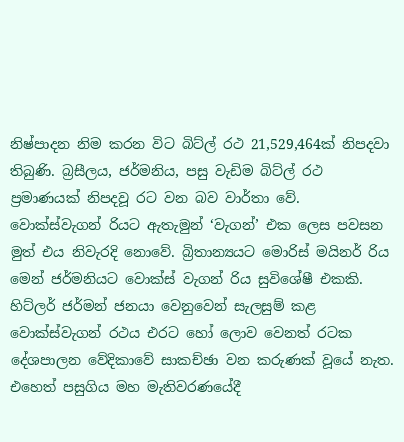නිෂ්පාදන නිම කරන විට බිට්ල් රථ 21,529,464ක් නිපදවා තිබුණි. බ්‍රසීලය, ජර්මනිය, පසු වැඩිම බිට්ල් රථ ප්‍රමාණයක් නිපදවූ රට වන බව වාර්තා වේ.
වොක්ස්වැගන් රියට ඇතැමුන් ‘වැගන්’ එක ලෙස පවසන මුත් එය නිවැරදි නොවේ. බ්‍රිතාන්‍යයට මොරිස් මයිනර් රිය මෙන් ජර්මනියට වොක්ස් වැගන් රිය සුවිශේෂී එකකි.
හිට්ලර් ජර්මන් ජනයා වෙනුවෙන් සැලසුම් කළ වොක්ස්වැගන් රථය එරට හෝ ලොව වෙනත් රටක දේශපාලන වේදිකාවේ සාකච්ඡා වන කරුණක් වූයේ නැත. එහෙත් පසුගිය මහ මැතිවරණයේදී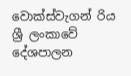වොක්ස්වැගන් රිය ශ්‍රී ලංකාවේ දේශපාලන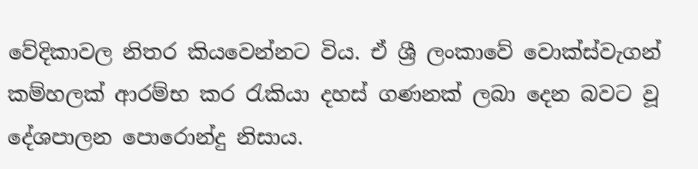වේදිකාවල නිතර කියවෙන්නට විය. ඒ ශ්‍රී ලංකාවේ වොක්ස්වැගන් කම්හලක් ආරම්භ කර රැකියා දහස් ගණනක් ලබා දෙන බවට වූ දේශපාලන ‍පොරොන්දු නිසාය.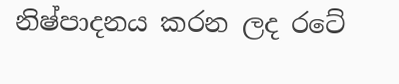නිෂ්පාදනය කරන ලද රටේ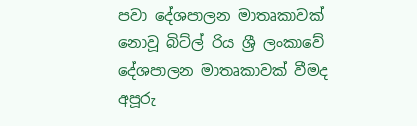පවා දේශපාලන මාතෘකාවක් නොවූ බිට්ල් රිය ශ්‍රී ලංකාවේ දේශපාලන මාතෘකාවක් වීමද අපූරු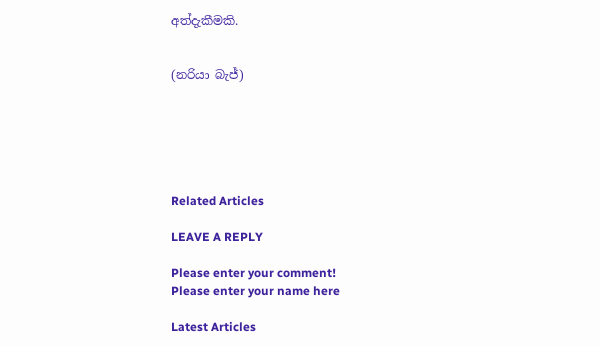අත්දැකීමකි.


(නරියා බැජ්)






Related Articles

LEAVE A REPLY

Please enter your comment!
Please enter your name here

Latest Articles